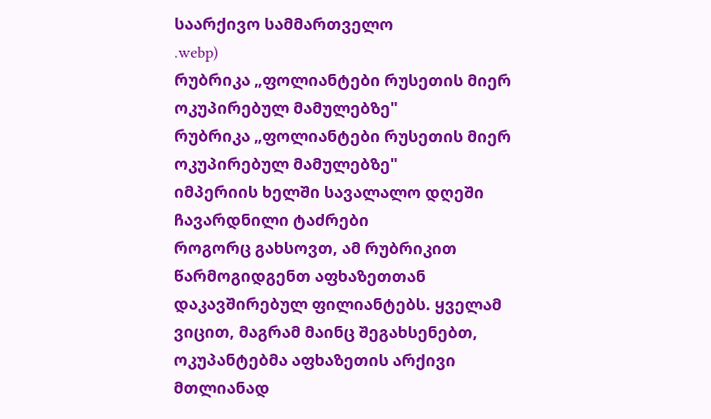საარქივო სამმართველო
.webp)
რუბრიკა „ფოლიანტები რუსეთის მიერ ოკუპირებულ მამულებზე"
რუბრიკა „ფოლიანტები რუსეთის მიერ ოკუპირებულ მამულებზე"
იმპერიის ხელში სავალალო დღეში ჩავარდნილი ტაძრები
როგორც გახსოვთ, ამ რუბრიკით წარმოგიდგენთ აფხაზეთთან დაკავშირებულ ფილიანტებს. ყველამ ვიცით, მაგრამ მაინც შეგახსენებთ, ოკუპანტებმა აფხაზეთის არქივი მთლიანად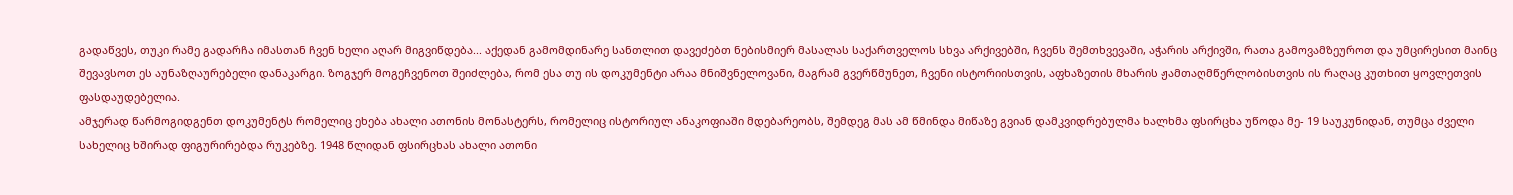გადაწვეს, თუკი რამე გადარჩა იმასთან ჩვენ ხელი აღარ მიგვიწდება... აქედან გამომდინარე სანთლით დავეძებთ ნებისმიერ მასალას საქართველოს სხვა არქივებში, ჩვენს შემთხვევაში, აჭარის არქივში, რათა გამოვამზეუროთ და უმცირესით მაინც შევავსოთ ეს აუნაზღაურებელი დანაკარგი. ზოგჯერ მოგეჩვენოთ შეიძლება, რომ ესა თუ ის დოკუმენტი არაა მნიშვნელოვანი, მაგრამ გვერწმუნეთ, ჩვენი ისტორიისთვის, აფხაზეთის მხარის ჟამთაღმწერლობისთვის ის რაღაც კუთხით ყოვლეთვის ფასდაუდებელია.
ამჯერად წარმოგიდგენთ დოკუმენტს რომელიც ეხება ახალი ათონის მონასტერს, რომელიც ისტორიულ ანაკოფიაში მდებარეობს, შემდეგ მას ამ წმინდა მიწაზე გვიან დამკვიდრებულმა ხალხმა ფსირცხა უწოდა მე- 19 საუკუნიდან, თუმცა ძველი სახელიც ხშირად ფიგურირებდა რუკებზე. 1948 წლიდან ფსირცხას ახალი ათონი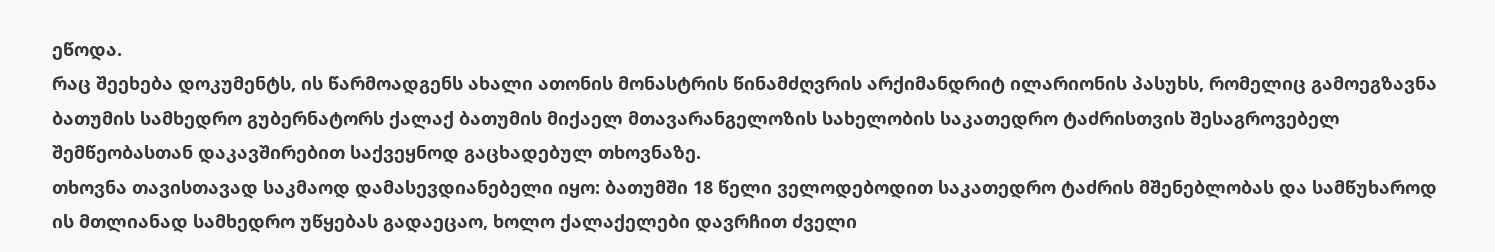ეწოდა.
რაც შეეხება დოკუმენტს, ის წარმოადგენს ახალი ათონის მონასტრის წინამძღვრის არქიმანდრიტ ილარიონის პასუხს, რომელიც გამოეგზავნა ბათუმის სამხედრო გუბერნატორს ქალაქ ბათუმის მიქაელ მთავარანგელოზის სახელობის საკათედრო ტაძრისთვის შესაგროვებელ შემწეობასთან დაკავშირებით საქვეყნოდ გაცხადებულ თხოვნაზე.
თხოვნა თავისთავად საკმაოდ დამასევდიანებელი იყო: ბათუმში 18 წელი ველოდებოდით საკათედრო ტაძრის მშენებლობას და სამწუხაროდ ის მთლიანად სამხედრო უწყებას გადაეცაო, ხოლო ქალაქელები დავრჩით ძველი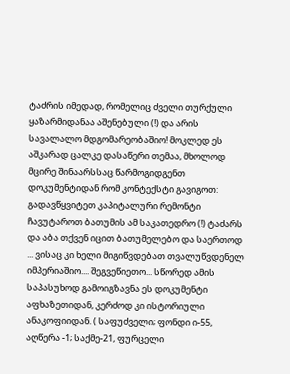ტაძრის იმედად, რომელიც ძველი თურქული ყაზარმიდანაა აშენებული (!) და არის სავალალო მდგომარეობაშიო! მოკლედ ეს აშკარად ცალკე დასაწერი თემაა, მხოლოდ მცირე შინაარსსაც წარმოგიდგენთ დოკუმენტიდან რომ კონტექსტი გავიგოთ: გადავწყვიტეთ კაპიტალური რემონტი ჩავუტაროთ ბათუმის ამ საკათედრო (!) ტაძარს და აბა თქვენ იცით ბათუმელებო და საერთოდ ... ვისაც კი ხელი მიგიწვდებათ თვალუწვდენელ იმპერიაშიო.... შეგვეწიეთო... სწორედ ამის საპასუხოდ გამოიგზავნა ეს დოკუმენტი აფხაზეთიდან, კერძოდ კი ისტორიული ანაკოფიიდან. ( საფუძველი; ფონდი ი-55, აღწერა -1; საქმე-21, ფურცელი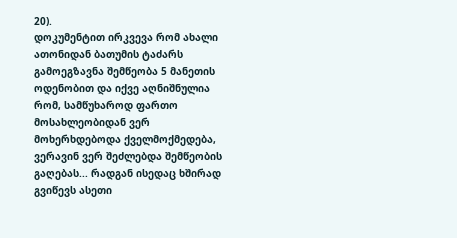20).
დოკუმენტით ირკვევა რომ ახალი ათონიდან ბათუმის ტაძარს გამოეგზავნა შემწეობა 5 მანეთის ოდენობით და იქვე აღნიშნულია რომ, სამწუხაროდ ფართო მოსახლეობიდან ვერ მოხერხდებოდა ქველმოქმედება, ვერავინ ვერ შეძლებდა შემწეობის გაღებას... რადგან ისედაც ხშირად გვიწევს ასეთი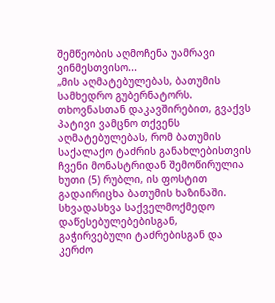შემწეობის აღმოჩენა უამრავი ვინმესთვისო...
„მის აღმატებულებას, ბათუმის სამხედრო გუბერნატორს.
თხოვნასთან დაკავშირებით, გვაქვს პატივი ვამცნო თქვენს აღმატებულებას, რომ ბათუმის საქალაქო ტაძრის განახლებისთვის ჩვენი მონასტრიდან შემოწირულია ხუთი (5) რუბლი, ის ფოსტით გადაირიცხა ბათუმის ხაზინაში.
სხვადასხვა საქველმოქმედო დაწესებულებებისგან, გაჭირვებული ტაძრებისგან და კერძო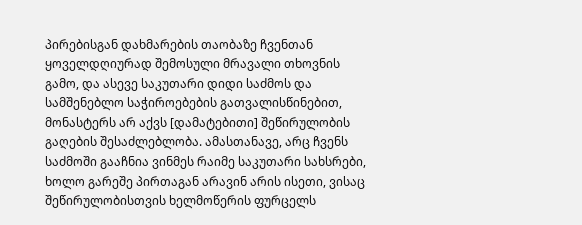პირებისგან დახმარების თაობაზე ჩვენთან ყოველდღიურად შემოსული მრავალი თხოვნის გამო, და ასევე საკუთარი დიდი საძმოს და სამშენებლო საჭიროებების გათვალისწინებით, მონასტერს არ აქვს [დამატებითი] შეწირულობის გაღების შესაძლებლობა. ამასთანავე, არც ჩვენს საძმოში გააჩნია ვინმეს რაიმე საკუთარი სახსრები, ხოლო გარეშე პირთაგან არავინ არის ისეთი, ვისაც შეწირულობისთვის ხელმოწერის ფურცელს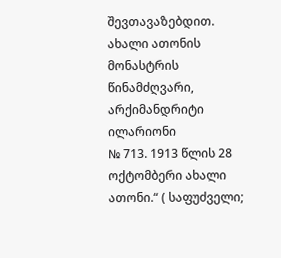შევთავაზებდით.
ახალი ათონის მონასტრის წინამძღვარი, არქიმანდრიტი ილარიონი
№ 713. 1913 წლის 28 ოქტომბერი ახალი ათონი.“ ( საფუძველი;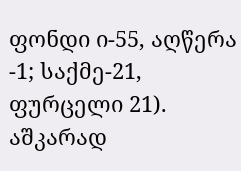ფონდი ი-55, აღწერა -1; საქმე-21, ფურცელი 21).
აშკარად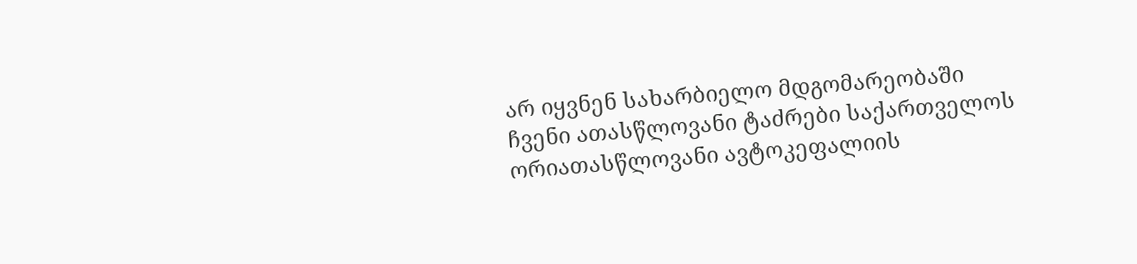არ იყვნენ სახარბიელო მდგომარეობაში ჩვენი ათასწლოვანი ტაძრები საქართველოს ორიათასწლოვანი ავტოკეფალიის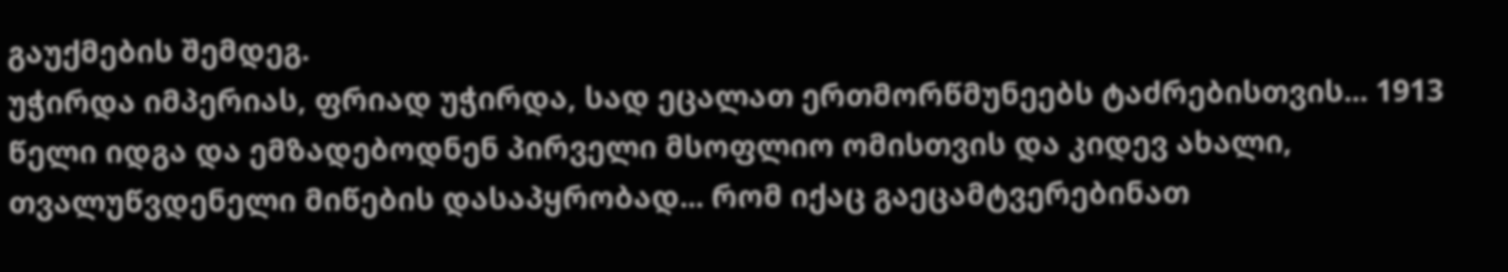გაუქმების შემდეგ.
უჭირდა იმპერიას, ფრიად უჭირდა, სად ეცალათ ერთმორწმუნეებს ტაძრებისთვის... 1913 წელი იდგა და ემზადებოდნენ პირველი მსოფლიო ომისთვის და კიდევ ახალი, თვალუწვდენელი მიწების დასაპყრობად... რომ იქაც გაეცამტვერებინათ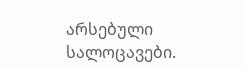არსებული სალოცავები.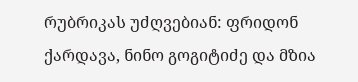რუბრიკას უძღვებიან: ფრიდონ ქარდავა, ნინო გოგიტიძე და მზია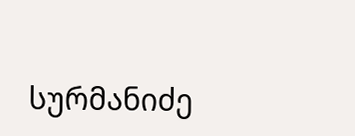სურმანიძე